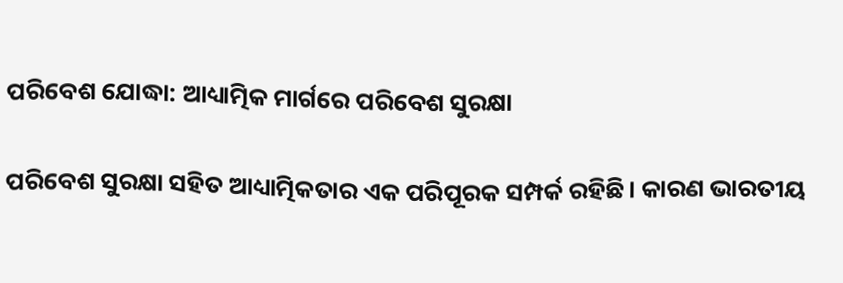ପରିବେଶ ଯୋଦ୍ଧା: ଆଧ୍ୟାତ୍ମିକ ମାର୍ଗରେ ପରିବେଶ ସୁରକ୍ଷା

ପରିବେଶ ସୁରକ୍ଷା ସହିତ ଆଧ୍ୟାତ୍ମିକତାର ଏକ ପରିପୂରକ ସମ୍ପର୍କ ରହିଛି। କାରଣ ଭାରତୀୟ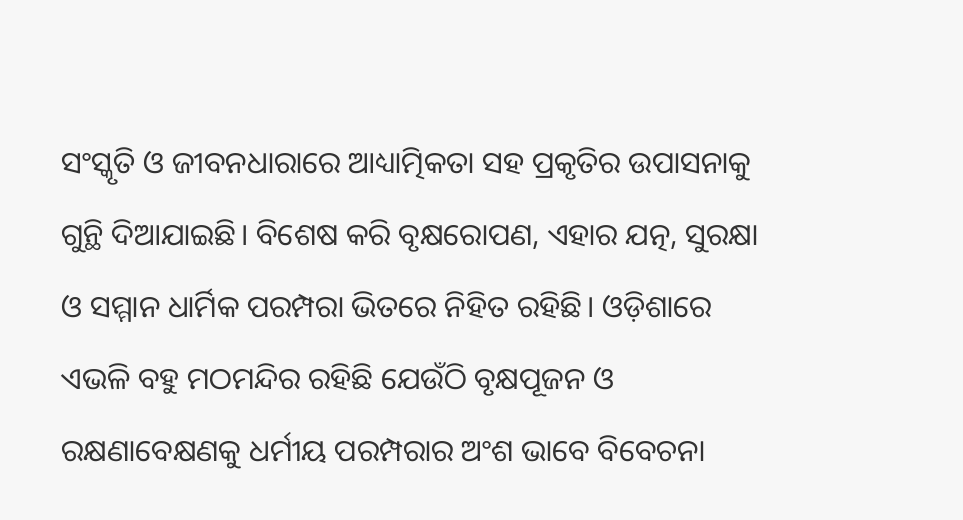ସଂସ୍କୃତି ଓ ଜୀବନଧାରାରେ ଆଧ୍ୟାତ୍ମିକତା ସହ ପ୍ରକୃତିର ଉପାସନାକୁ ଗୁନ୍ଥି ଦିଆଯାଇଛି। ବିଶେଷ କରି ବୃକ୍ଷରୋପଣ, ଏହାର ଯତ୍ନ, ସୁରକ୍ଷା ଓ ସମ୍ମାନ ଧାର୍ମିକ ପରମ୍ପରା ଭିତରେ ନିହିତ ରହିଛି। ଓଡ଼ିଶାରେ ଏଭଳି ବହୁ ମଠମନ୍ଦିର ରହିଛି ଯେଉଁଠି ବୃକ୍ଷପୂଜନ ଓ ରକ୍ଷଣାବେକ୍ଷଣକୁ ଧର୍ମୀୟ ପରମ୍ପରାର ଅଂଶ ଭାବେ ବିବେଚନା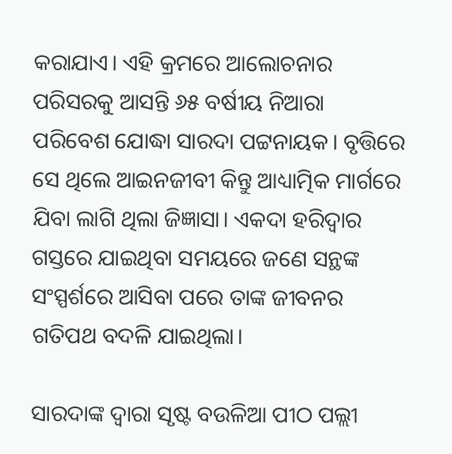କରାଯାଏ। ଏହି କ୍ରମରେ ଆଲୋଚନାର ପରିସରକୁ ଆସନ୍ତି ୬୫ ବର୍ଷୀୟ ନିଆରା ପରିବେଶ ଯୋଦ୍ଧା ସାରଦା ପଟ୍ଟନାୟକ। ବୃତ୍ତିରେ ସେ ଥିଲେ ଆଇନଜୀବୀ କିନ୍ତୁ ଆଧ୍ୟାତ୍ମିକ ମାର୍ଗରେ ଯିବା ଲାଗି ଥିଲା ଜିଜ୍ଞାସା। ଏକଦା ହରିଦ୍ୱାର ଗସ୍ତରେ ଯାଇଥିବା ସମୟରେ ଜଣେ ସନ୍ଥଙ୍କ ସଂସ୍ପର୍ଶରେ ଆସିବା ପରେ ତାଙ୍କ ଜୀବନର ଗତିପଥ ବଦଳି ଯାଇଥିଲା।

ସାରଦାଙ୍କ ଦ୍ବାରା ସୃଷ୍ଟ ବଉଳିଆ ପୀଠ ପଲ୍ଲୀ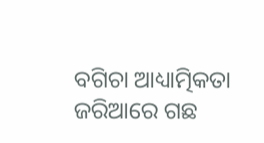ବଗିଚା ଆଧ୍ୟାତ୍ମିକତା ଜରିଆରେ ଗଛ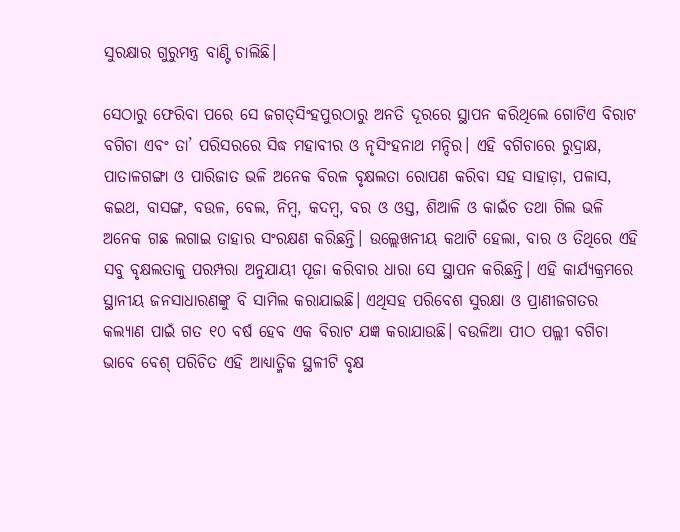ସୁରକ୍ଷାର ଗୁରୁମନ୍ତ୍ର ବାଣ୍ଟି ଚାଲିଛି।

ସେଠାରୁ ଫେରିବା ପରେ ସେ ଜଗତ୍‌ସିଂହପୁରଠାରୁ ଅନତି ଦୂରରେ ସ୍ଥାପନ କରିଥିଲେ ଗୋଟିଏ ବିରାଟ ବଗିଚା ଏବଂ ତା’ ପରିସରରେ ସିଦ୍ଧ ମହାବୀର ଓ ନୃସିଂହନାଥ ମନ୍ଦିର। ଏହି ବଗିଚାରେ ରୁଦ୍ରାକ୍ଷ, ପାତାଳଗଙ୍ଗା ଓ ପାରିଜାତ ଭଳି ଅନେକ ବିରଳ ବୃକ୍ଷଲତା ରୋପଣ କରିବା ସହ ସାହାଡ଼ା, ପଳାସ, କଇଥ, ବାସଙ୍ଗ, ବଉଳ, ବେଲ, ନିମ୍ବ, କଦମ୍ବ, ବର ଓ ଓସ୍ତ, ଶିଆଳି ଓ କାଇଁଚ ତଥା ଗିଲ ଭଳି ଅନେକ ଗଛ ଲଗାଇ ତାହାର ସଂରକ୍ଷଣ କରିଛନ୍ତି। ଉଲ୍ଲେଖନୀୟ କଥାଟି ହେଲା, ବାର ଓ ତିଥିରେ ଏହି ସବୁ ବୃକ୍ଷଲତାକୁ ପରମ୍ପରା ଅନୁଯାୟୀ ପୂଜା କରିବାର ଧାରା ସେ ସ୍ଥାପନ କରିଛନ୍ତି। ଏହି କାର୍ଯ୍ୟକ୍ରମରେ ସ୍ଥାନୀୟ ଜନସାଧାରଣଙ୍କୁ ବି ସାମିଲ କରାଯାଇଛି। ଏଥିସହ ପରିବେଶ ସୁରକ୍ଷା ଓ ପ୍ରାଣୀଜଗତର କଲ୍ୟାଣ ପାଇଁ ଗତ ୧୦ ବର୍ଷ ହେବ ଏକ ବିରାଟ ଯଜ୍ଞ କରାଯାଉଛି। ବଉଳିଆ ପୀଠ ପଲ୍ଲୀ ବଗିଚା ଭାବେ ବେଶ୍ ପରିଚିତ ଏହି ଆଧ୍ୟାତ୍ମିକ ସ୍ଥଳୀଟି ବୃକ୍ଷ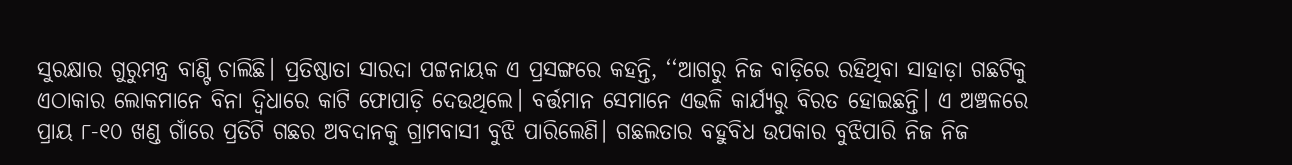ସୁରକ୍ଷାର ଗୁରୁମନ୍ତ୍ର ବାଣ୍ଟି ଚାଲିଛି। ପ୍ରତିଷ୍ଠାତା ସାରଦା ପଟ୍ଟନାୟକ ଏ ପ୍ରସଙ୍ଗରେ କହନ୍ତି, ‘‘ଆଗରୁ ନିଜ ବାଡ଼ିରେ ରହିଥିବା ସାହାଡ଼ା ଗଛଟିକୁ ଏଠାକାର ଲୋକମାନେ ବିନା ଦ୍ବିଧାରେ କାଟି ଫୋପାଡ଼ି ଦେଉଥିଲେ। ବର୍ତ୍ତମାନ ସେମାନେ ଏଭଳି କାର୍ଯ୍ୟରୁ ବିରତ ହୋଇଛନ୍ତି। ଏ ଅଞ୍ଚଳରେ ପ୍ରାୟ ୮-୧୦ ଖଣ୍ଡ ଗାଁରେ ପ୍ରତିଟି ଗଛର ଅବଦାନକୁ ଗ୍ରାମବାସୀ ବୁଝି ପାରିଲେଣି। ଗଛଲତାର ବହୁବିଧ ଉପକାର ବୁଝିପାରି ନିଜ ନିଜ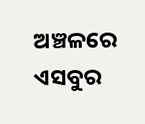ଅଞ୍ଚଳରେ ଏସବୁର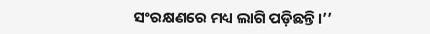ସଂରକ୍ଷଣରେ ମଧ୍ୟ ଲାଗି ପଡ଼ିଛନ୍ତି।’’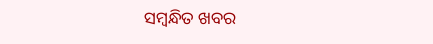ସମ୍ବନ୍ଧିତ ଖବର